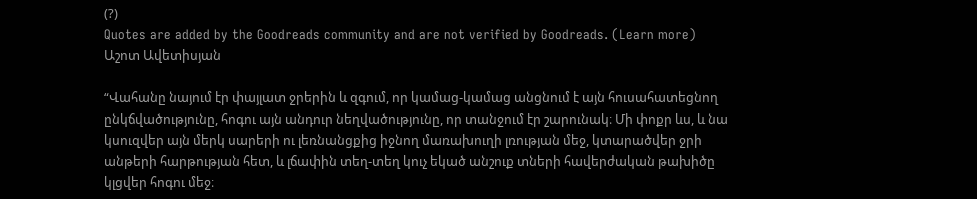(?)
Quotes are added by the Goodreads community and are not verified by Goodreads. (Learn more)
Աշոտ Ավետիսյան

“Վահանը նայում էր փայլատ ջրերին և զգում, որ կամաց-կամաց անցնում է այն հուսահատեցնող ընկճվածությունը, հոգու այն անդուր նեղվածությունը, որ տանջում էր շարունակ։ Մի փոքր ևս, և նա կսուզվեր այն մերկ սարերի ու լեռնանցքից իջնող մառախուղի լռության մեջ, կտարածվեր ջրի անթերի հարթության հետ, և լճափին տեղ-տեղ կուչ եկած անշուք տների հավերժական թախիծը կլցվեր հոգու մեջ։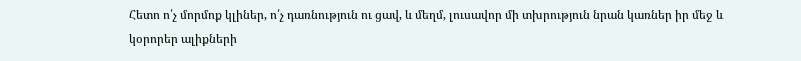Հետո ո՛չ մորմոք կլիներ, ո՛չ դառնություն ու ցավ, և մեղմ, լուսավոր մի տխրություն նրան կառներ իր մեջ և կօրորեր ալիքների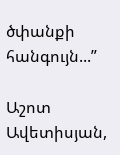ծփանքի հանգույն...”

Աշոտ Ավետիսյան,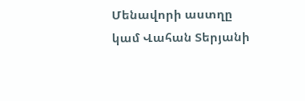Մենավորի աստղը կամ Վահան Տերյանի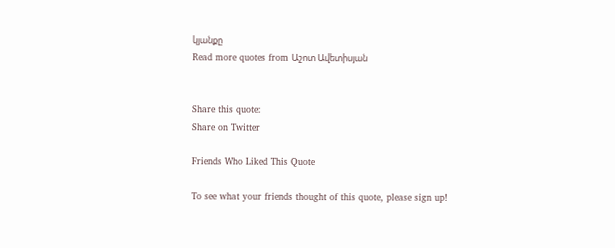կյանքը
Read more quotes from Աշոտ Ավետիսյան


Share this quote:
Share on Twitter

Friends Who Liked This Quote

To see what your friends thought of this quote, please sign up!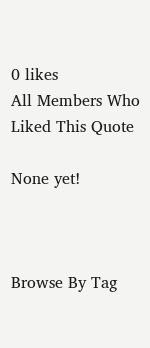0 likes
All Members Who Liked This Quote

None yet!



Browse By Tag